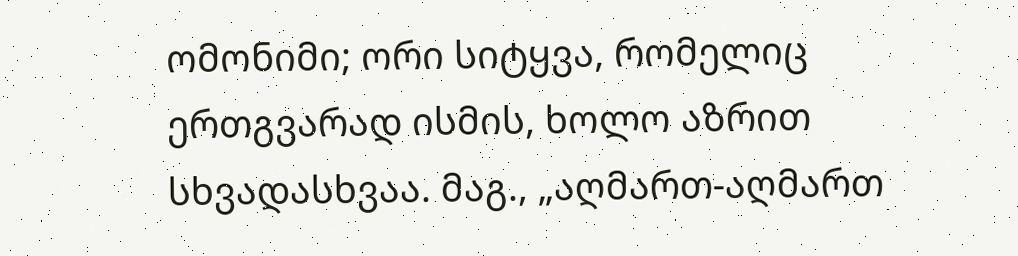ომონიმი; ორი სიტყვა, რომელიც ერთგვარად ისმის, ხოლო აზრით სხვადასხვაა. მაგ., „აღმართ-აღმართ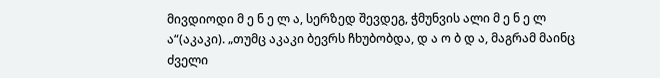მივდიოდი მ ე ნ ე ლ ა, სერზედ შევდეგ, ჭმუნვის ალი მ ე ნ ე ლ ა“(აკაკი). „თუმც აკაკი ბევრს ჩხუბობდა, დ ა ო ბ დ ა, მაგრამ მაინც ძველი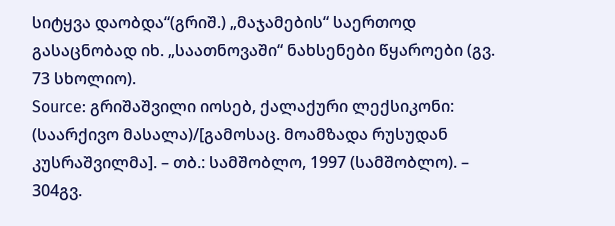სიტყვა დაობდა“(გრიშ.) „მაჯამების“ საერთოდ გასაცნობად იხ. „საათნოვაში“ ნახსენები წყაროები (გვ. 73 სხოლიო).
Source: გრიშაშვილი იოსებ, ქალაქური ლექსიკონი: (საარქივო მასალა)/[გამოსაც. მოამზადა რუსუდან კუსრაშვილმა]. – თბ.: სამშობლო, 1997 (სამშობლო). – 304გვ.